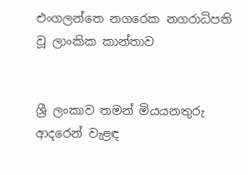එංගලන්තෙ නගරෙක නගරාධිපති වූ ලාංකික කාන්තාව


ශ්‍රී ලංකාව තමන් මියයනතුරු ආදරෙන් වැළඳ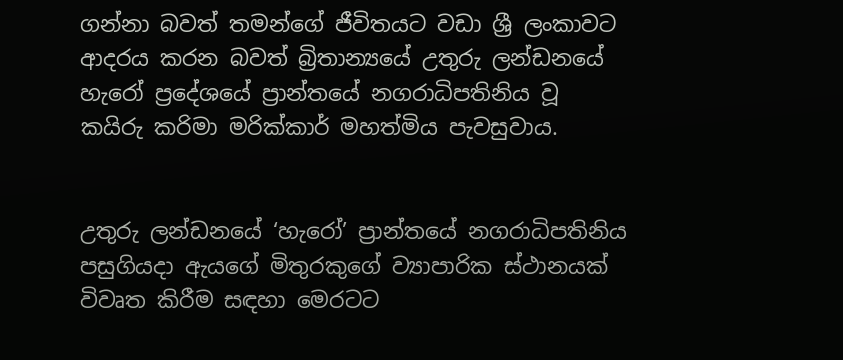ගන්නා බවත් තමන්ගේ ජීවිතයට වඩා ශ්‍රී ලංකාවට ආදරය කරන බවත් බ්‍රිතාන්‍යයේ උතුරු ලන්ඩනයේ හැරෝ ප්‍රදේශයේ ප්‍රාන්තයේ නගරාධිපතිනිය වූ කයිරු කරිමා මරික්කාර් මහත්මිය පැවසුවාය.


උතුරු ලන්ඩනයේ ‘හැරෝ’ ප්‍රාන්තයේ නගරාධිපතිනිය පසුගියද‌ා ඇයගේ මිතුරකුගේ ව්‍යාපාරික ස්ථානයක් විවෘත කිරීම සඳහා මෙරටට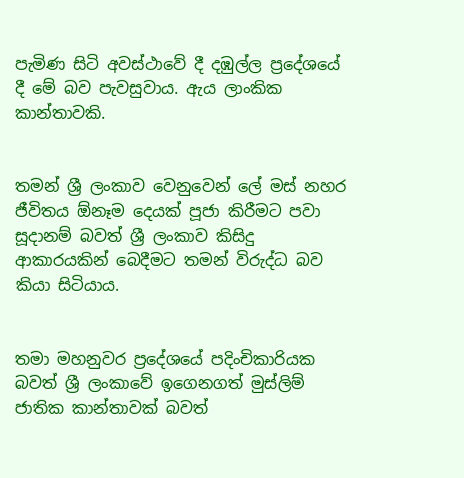පැමිණ සිටි අවස්ථාවේ දී දඹුල්ල ප්‍රදේශයේ දී මේ බව පැවසුවාය. ඇය ලාංකික කාන්තාවකි.


තමන් ශ්‍රී ලංකාව වෙනුවෙන් ලේ මස් නහර ජීවිතය ඕනෑම දෙයක් පූජා කිරීමට පවා සූද‌ානම් බවත් ශ්‍රී ලංකාව කිසිදු ආකාරයකින් බෙදීමට තමන් විරුද්ධ බව කියා සිටියාය.


තමා මහනුවර ප්‍රදේශයේ පදිංචිකාරියක බවත් ශ්‍රී ලංකාවේ ඉගෙනගත් මුස්ලිම් ජාතික කාන්තාවක් බවත්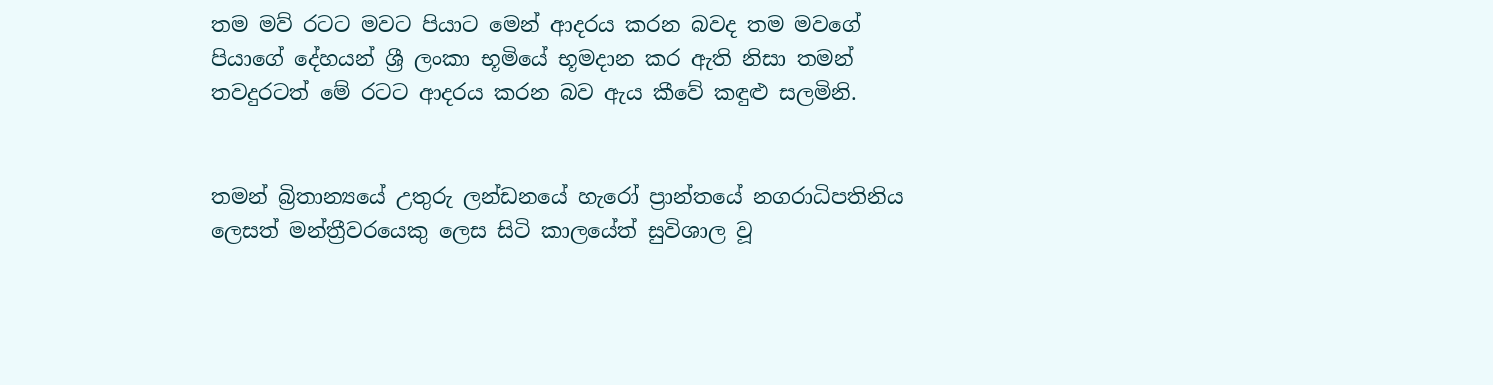තම මව් රටට මවට පියාට මෙන් ආදරය කරන බවද තම මවගේ පියාගේ දේහයන් ශ්‍රී ලංකා භූමියේ භූමද‌ාන කර ඇති නිසා තමන් තවදුරටත් මේ රටට ආදරය කරන බව ඇය කීවේ කඳුළු සලමිනි.


තමන් බ්‍රිතාන්‍යයේ උතුරු ලන්ඩනයේ හැරෝ ප්‍රාන්තයේ නගරාධිපතිනිය ලෙසත් මන්ත්‍රීවරයෙකු ලෙස සිටි කාලයේත් සුවිශාල වූ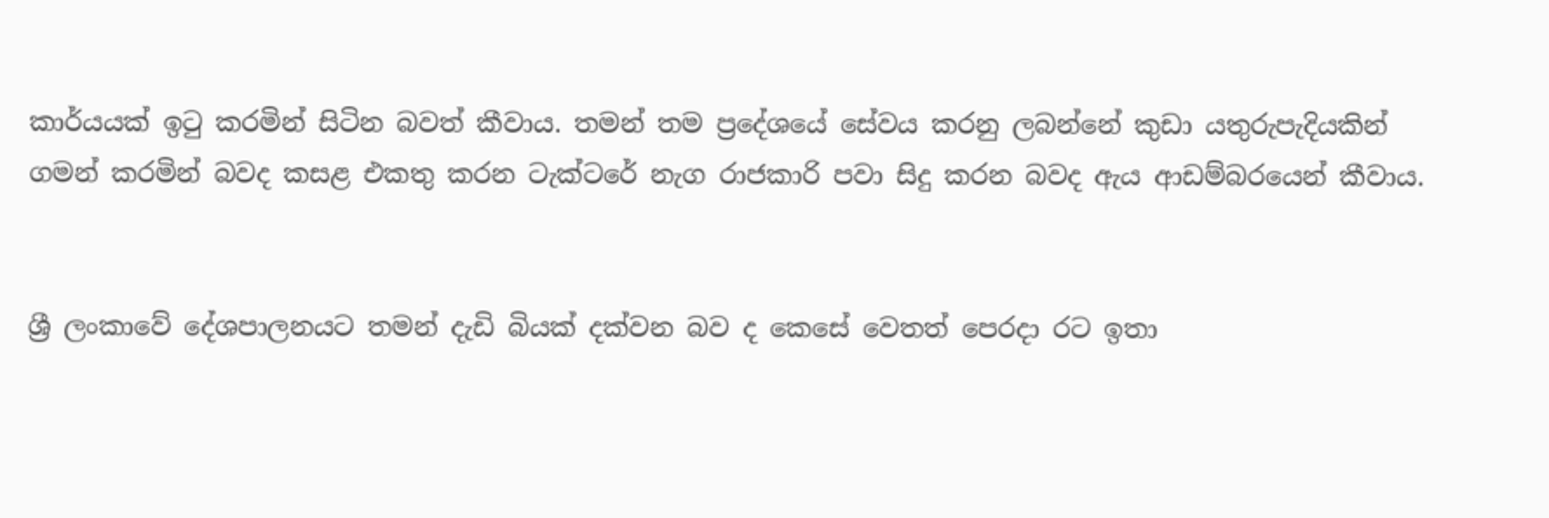කාර්යයක් ඉටු කරමින් සිටින බවත් කීවාය. තමන් තම ප්‍රදේශයේ සේවය කරනු ලබන්නේ කුඩා යතුරුපැදියකින් ගමන් කරමින් බවද කසළ එකතු කරන ටැක්ටරේ නැග රාජකාරි පවා සිදු කරන බවද ඇය ආඩම්බරයෙන් කීවාය.


ශ්‍රී ලංකාවේ දේශපාලනයට තමන් දැඩි බියක් දක්වන බව ද කෙසේ වෙතත් පෙරද‌ා රට ඉතා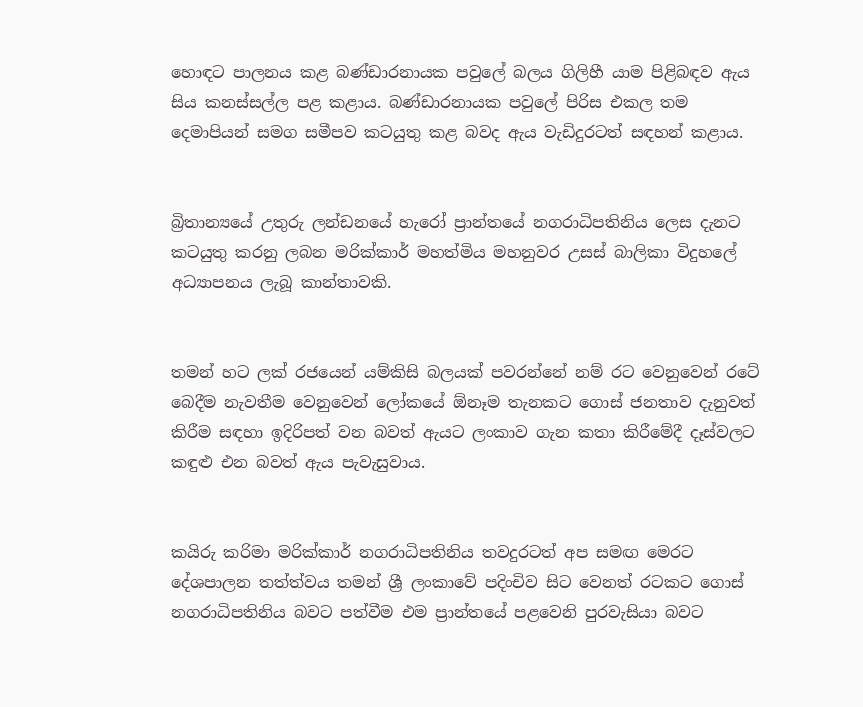හොඳට පාලනය කළ බණ්ඩාරනායක පවුලේ බලය ගිලිහී යාම පිළිබඳව ඇය සිය කනස්සල්ල පළ කළාය. බණ්ඩාරනායක පවුලේ පිරිස එකල තම දෙමාපියන් සමග සමීපව කටයුතු කළ බවද ඇය වැඩිදුරටත් සඳහන් කළාය.


බ්‍රිතාන්‍යයේ උතුරු ලන්ඩනයේ හැරෝ ප්‍රාන්තයේ නගරාධිපතිනිය ලෙස දැනට කටයුතු කරනු ලබන මරික්කාර් මහත්මිය මහනුවර උසස් බාලිකා විදුහලේ අධ්‍යාපනය ලැබූ කාන්තාවකි.


තමන් හට ලක් රජයෙන් යම්කිසි බලයක් පවරන්නේ නම් රට වෙනුවෙන් රටේ බෙදීම නැවතීම වෙනුවෙන් ලෝකයේ ඕනෑම තැනකට ගොස් ජනතාව දැනුවත් කිරීම සඳහා ඉදිරිපත් වන බවත් ඇයට ලංකාව ගැන කතා කිරීමේදී දෑස්වලට කඳුළු එන බවත් ඇය පැවැසුවාය.


කයිරු කරිමා මරික්කාර් නගරාධිපතිනිය තවදුරටත් අප සමඟ මෙරට දේශපාලන තත්ත්වය තමන් ශ්‍රී ලංකාවේ පදිංචිව සිට වෙනත් රටකට ගොස් නගරාධිපතිනිය බවට පත්වීම එම ප්‍රාන්තයේ පළවෙනි පුරවැසියා බවට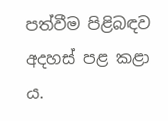පත්වීම පිළිබඳව අදහස් පළ කළා ය.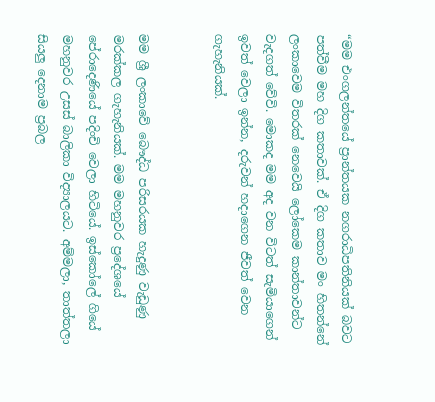“මම එංගලන්තයේ ප්‍රාන්තයක නගරාධිපතිනියක් බවට පත්වීම මහ දිග කතාවක්. ඒ දිග කතාව මං හිතන්නේ ලංකාවෙම විතරක් නෙවෙයි ලෝකෙම කාන්තාවන්ට වැදගත් වේවි. මොකද මම අද වන විටත් සැමියාගෙන් ඉවත් වෙලා ඉන්න, දරුවන් හද‌ාගෙන ජීවත් වෙන ගැහැනියක්.


මම ශ්‍රී ලංකාවේ බෞද්ධ පරිසරයක හැදුණු වැඩුණු මරක්කල ගැහැනියක්. මම මහනුවර ප්‍රදේශයේ පේරාදෙණියේ පදිංචි වෙලා හිටියේ. ඉස්කෝලේ ගියේ මහනුවර උසස් බාලිකා විද්‍යාලයට. අම්මලා, තාත්තලා සියලු දෙනාම ප්‍රබල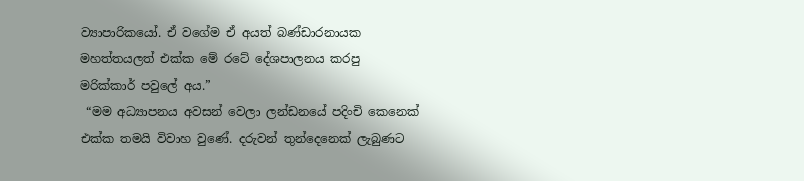ව්‍යාපාරිකයෝ. ඒ වගේම ඒ අයත් බණ්ඩාරනායක මහත්තයලත් එක්ක මේ රටේ දේශපාලනය කරපු මරික්කාර් පවුලේ අය.”
 “මම අධ්‍යාපනය අවසන් වෙලා ලන්ඩනයේ පදිංචි කෙනෙක් එක්ක තමයි විවාහ වුණේ. දරුවන් තුන්දෙනෙක් ලැබුණට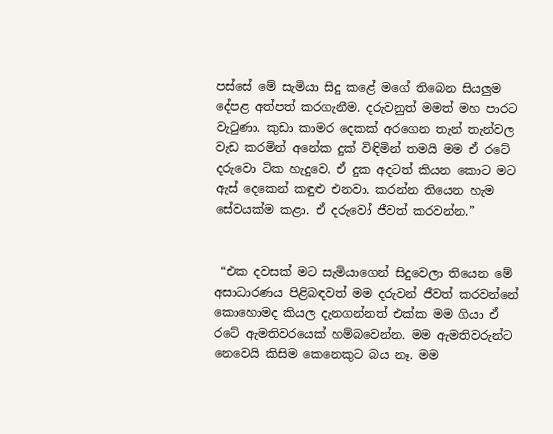පස්සේ මේ සැමියා සිදු කළේ මගේ තිබෙන සියලුම දේපළ අත්පත් කරගැනීම. දරුවනුත් මමත් මහ පාරට වැටුණා. කුඩා කාමර දෙකක් අරගෙන තැන් තැන්වල වැඩ කරමින් අනේක දුක් විඳිමින් තමයි මම ඒ රටේ දරුවො ටික හැදුවෙ. ඒ දුක අදටත් කියන කොට මට ඇස් දෙකෙන් කඳුළු එනවා. කරන්න තියෙන හැම සේවයක්ම කළා. ඒ දරුවෝ ජීවත් කරවන්න.”


 “එක දවසක් මට සැමියාගෙන් සිදුවෙලා තියෙන මේ අසාධාරණය පිළිබඳවත් මම දරුවන් ජීවත් කරවන්නේ කොහොමද කියල දැනගන්නත් එක්ක මම ගියා ඒ රටේ ඇමතිවරයෙක් හම්බවෙන්න. මම ඇමතිවරුන්ට නෙවෙයි කිසිම කෙනෙකුට බය නෑ. මම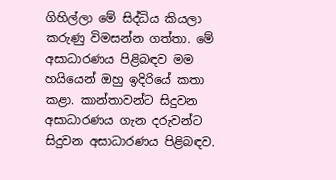ගිහිල්ලා මේ සිද්ධිය කියලා කරුණු විමසන්න ගත්තා. මේ අසාධාරණය පිළිබඳව මම හයියෙන් ඔහු ඉදිරියේ කතා කළා. කාන්තාවන්ට සිදුවන අසාධාරණය ගැන දරුවන්ට සිදුවන අසාධාරණය පිළිබඳව.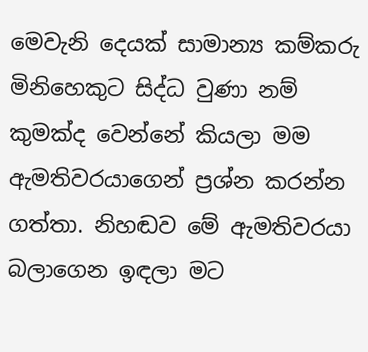මෙවැනි දෙයක් සාමාන්‍ය කම්කරු මිනිහෙකුට සිද්ධ වුණා නම් කුමක්ද වෙන්නේ කියලා මම ඇමතිවරයාගෙන් ප්‍රශ්න කරන්න ගත්තා. නිහඬව මේ ඇමතිවරයා බලාගෙන ඉඳලා මට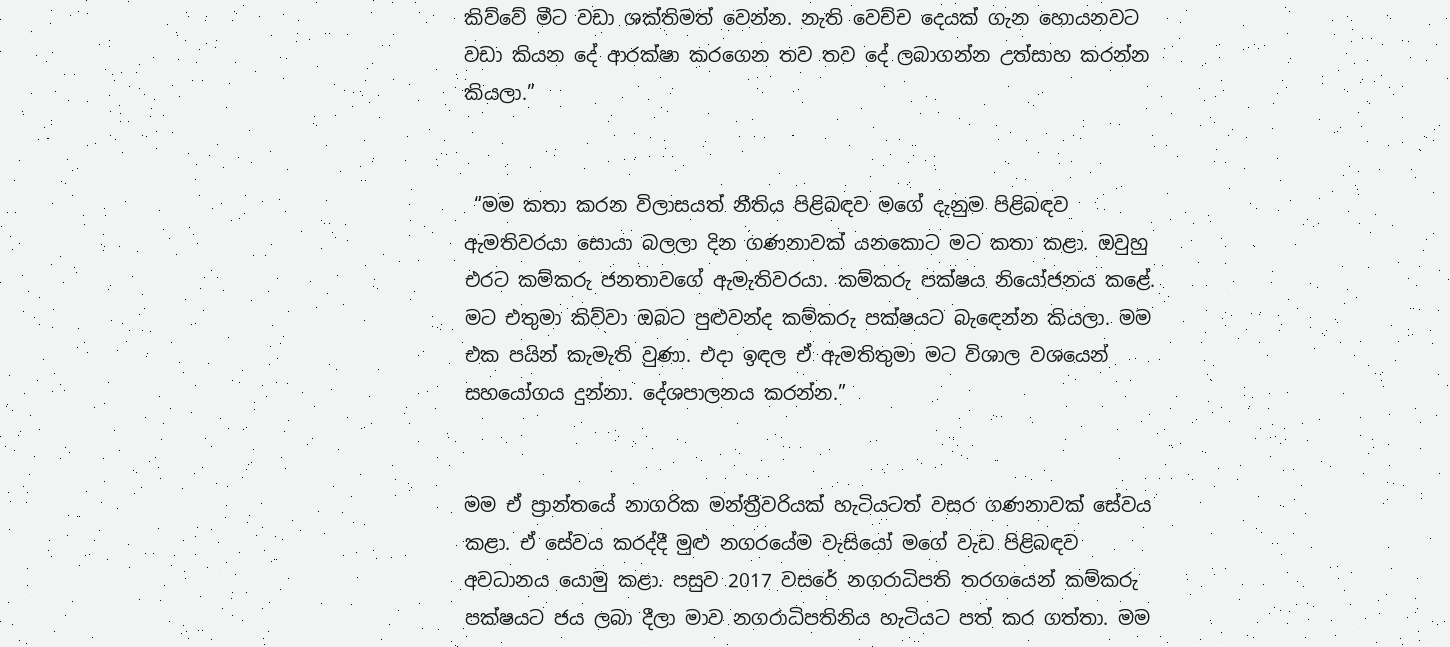කිව්වේ මීට වඩා ශක්තිමත් වෙන්න. නැති වෙච්ච දෙයක් ගැන හොයනවට වඩා කියන දේ ආරක්ෂා කරගෙන තව තව දේ ලබාගන්න උත්සාහ කරන්න කියලා.”


 “මම කතා කරන විලාසයත් නීතිය පිළිබඳව මගේ දැනුම පිළිබඳව ඇමතිවරයා සොයා බලලා දින ගණනාවක් යනකොට මට කතා කළා. ඔවුහු එරට කම්කරු ජනතාවගේ ඇමැතිවරයා. කම්කරු පක්ෂය නියෝජනය කළේ. මට එතුමා කිව්වා ඔබට පුළුවන්ද කම්කරු පක්ෂයට බැඳෙන්න කියලා. මම එක පයින් කැමැති වුණා. එද‌ා ඉඳල ඒ ඇමතිතුමා මට විශාල වශයෙන් සහයෝගය දුන්නා. දේශපාලනය කරන්න.”


මම ඒ ප්‍රාන්තයේ නාගරික මන්ත්‍රීවරියක් හැටියටත් වසර ගණනාවක් සේවය කළා. ඒ සේවය කරද්දී මුළු නගරයේම වැසියෝ මගේ වැඩ පිළිබඳව අවධානය යොමු කළා. පසුව 2017 වසරේ නගරාධිපති තරගයෙන් කම්කරු පක්ෂයට ජය ලබා දීලා මාව නගරාධිපතිනිය හැටියට පත් කර ගත්තා. මම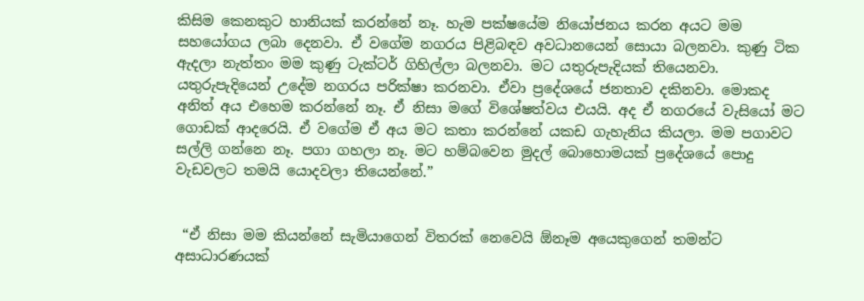කිසිම කෙනකුට හානියක් කරන්නේ නෑ. හැම පක්ෂයේම නියෝජනය කරන අයට මම සහයෝගය ලබා දෙනවා. ඒ වගේම නගරය පිළිබඳව අවධානයෙන් සොයා බලනවා. කුණු ටික ඇදලා නැත්තං මම කුණු ටැක්ටර් ගිහිල්ලා බලනවා. මට යතුරුපැදියක් තියෙනවා. යතුරුපැදියෙන් උදේම නගරය පරික්ෂා කරනවා. ඒවා ප්‍රදේශයේ ජනතාව දකිනවා. මොකද අනිත් අය එහෙම කරන්නේ නෑ. ඒ නිසා මගේ විශේෂත්වය එයයි. අද ඒ නගරයේ වැසියෝ මට ගොඩක් ආදරෙයි. ඒ වගේම ඒ අය මට කතා කරන්නේ යකඩ ගැහැනිය කියලා. මම පගාවට සල්ලි ගන්නෙ නෑ. පගා ගහලා නෑ. මට හම්බවෙන මුදල් බොහොමයක් ප්‍රදේශයේ පොදු වැඩවලට තමයි යොදවලා තියෙන්නේ.”


 “ඒ නිසා මම කියන්නේ සැමියාගෙන් විතරක් නෙවෙයි ඕනෑම අයෙකුගෙන් තමන්ට අසාධාරණයක්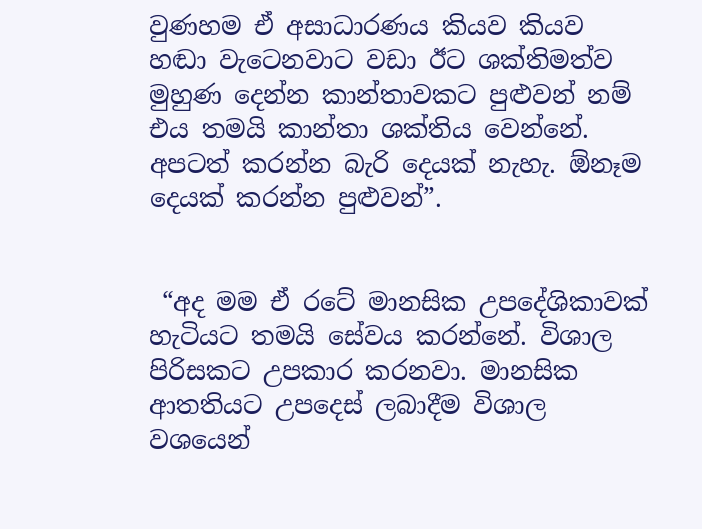වුණහම ඒ අසාධාරණය කියව කියව හඬා වැටෙනවාට වඩා ඊට ශක්තිමත්ව මුහුණ දෙන්න කාන්තාවකට පුළුවන් නම් එය තමයි කාන්තා ශක්තිය වෙන්නේ. අපටත් කරන්න බැරි දෙයක් නැහැ. ඕනෑම දෙයක් කරන්න පුළුවන්”.


 “අද මම ඒ රටේ මානසික උපදේශිකාවක් හැටියට තමයි සේවය කරන්නේ. විශාල පිරිසකට උපකාර කරනවා. මානසික ආතතියට උපදෙස් ලබාදීම විශාල වශයෙන්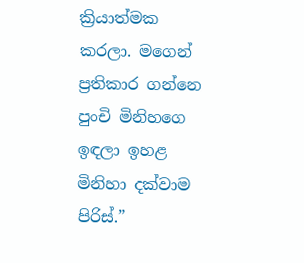ක්‍රියාත්මක කරලා. මගෙන් ප්‍රතිකාර ගන්නෙ පුංචි මිනිහගෙ ඉඳලා ඉහළ මිනිහා දක්වාම පිරිස්.”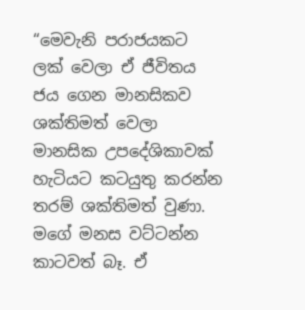“මෙවැනි පරාජයකට ලක් වෙලා ඒ ජීවිතය ජය ගෙන මානසිකව ශක්තිමත් වෙලා මානසික උපදේශිකාවක් හැටියට කටයුතු කරන්න තරම් ශක්තිමත් වුණා. මගේ මනස වට්ටන්න කාටවත් බෑ. ඒ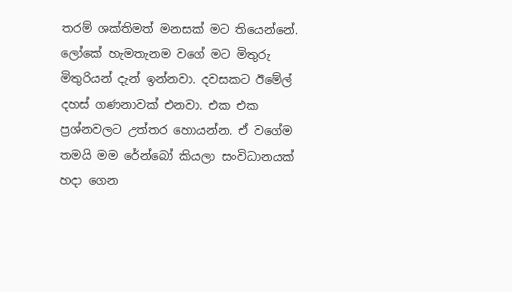තරම් ශක්තිමත් මනසක් මට තියෙන්නේ. ලෝකේ හැමතැනම වගේ මට මිතුරු මිතුරියන් දැන් ඉන්නවා. දවසකට ඊමේල් දහස් ගණනාවක් එනවා. එක එක ප්‍රශ්නවලට උත්තර හොයන්න. ඒ වගේම තමයි මම රේන්බෝ කියලා සංවිධානයක් හද‌ා ගෙන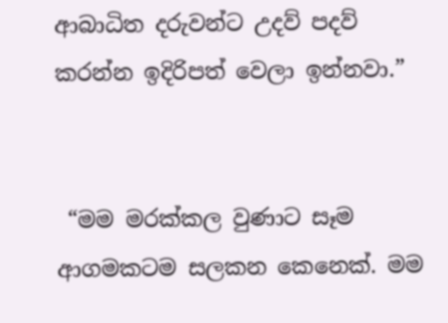ආබාධිත දරුවන්ට උදව් පදව් කරන්න ඉදිරිපත් වෙලා ඉන්නවා.”


 “මම මරක්කල වුණාට සෑම ආගමකටම සලකන කෙනෙක්. මම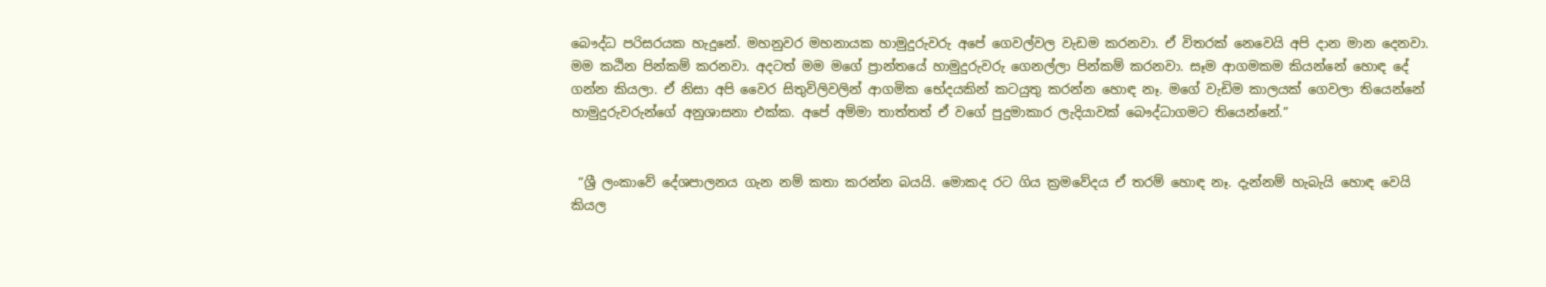බෞද්ධ පරිසරයක හැදුනේ. මහනුවර මහනායක හාමුදුරුවරු අපේ ගෙවල්වල වැඩම කරනවා. ඒ විතරක් නෙවෙයි අපි ද‌ාන මාන දෙනවා. මම කඨින පින්කම් කරනවා. අදටත් මම මගේ ප්‍රාන්තයේ හාමුදුරුවරු ගෙනල්ලා පින්කම් කරනවා. සෑම ආගමකම කියන්නේ හොඳ දේ ගන්න කියලා. ඒ නිසා අපි වෛර සිතුවිලිවලින් ආගමික භේදයකින් කටයුතු කරන්න හොඳ නෑ. මගේ වැඩිම කාලයක් ගෙවලා තියෙන්නේ හාමුදුරුවරුන්ගේ අනුශාසනා එක්ක. අපේ අම්මා තාත්තත් ඒ වගේ පුදුමාකාර ලැදියාවක් බෞද්ධාගමට තියෙන්නේ.”


 “ශ්‍රී ලංකාවේ දේශපාලනය ගැන නම් කතා කරන්න බයයි. මොකද රට ගිය ක්‍රමවේදය ඒ තරම් හොඳ නෑ. දැන්නම් හැබැයි හොඳ වෙයි කියල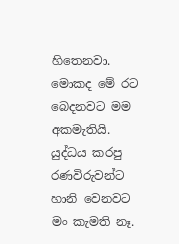හිතෙනවා. මොකද මේ රට බෙදනවට මම අකමැතියි. යුද්ධය කරපු රණවිරුවන්ට හානි වෙනවට මං කැමති නෑ.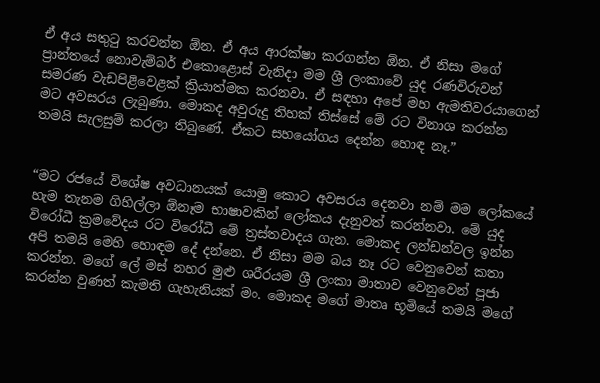ඒ අය සතුටු කරවන්න ඕන. ඒ අය ආරක්ෂා කරගන්න ඕන. ඒ නිසා මගේ ප්‍රාන්තයේ නොවැම්බර් එකොළොස් වැනිද‌ා මම ශ්‍රී ලංකාවේ යුද රණවිරුවන් සමරණ වැඩපිළිවෙළක් ක්‍රියාත්මක කරනවා. ඒ සඳහා අපේ මහ ඇමතිවරයාගෙන් මට අවසරය ලැබුණා. මොකද අවුරුදු තිහක් තිස්සේ මේ රට විනාශ කරන්න තමයි සැලසුම් කරලා තිබුණේ. ඒකට සහයෝගය දෙන්න හොඳ නෑ.”


“මට රජයේ විශේෂ අවධානයක් යොමු කොට අවසරය දෙනවා නම් මම ලෝකයේ හැම තැනම ගිහිල්ලා ඕනෑම භාෂාවකින් ලෝකය දැනුවත් කරන්නවා. මේ යුද විරෝධී ක්‍රමවේදය රට විරෝධී මේ ත්‍රස්තවාදය ගැන. මොකද ලන්ඩන්වල ඉන්න අපි තමයි මෙහි හොඳම දේ දන්නෙ. ඒ නිසා මම බය නෑ රට වෙනුවෙන් කතා කරන්න. මගේ ලේ මස් නහර මුළු ශරීරයම ශ්‍රී ලංකා මාතාව වෙනුවෙන් පූජා කරන්න වුණත් කැමති ගැහැනියක් මං. මොකද මගේ මාතෘ භූමියේ තමයි මගේ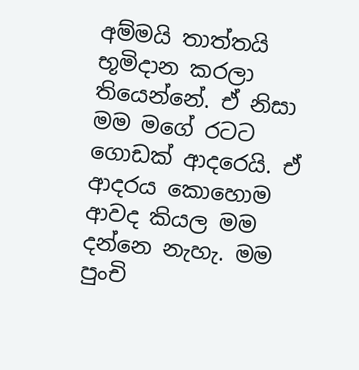අම්මයි තාත්තයි භූමිදාන කරලා තියෙන්නේ. ඒ නිසා මම මගේ රටට ගොඩක් ආදරෙයි. ඒ ආදරය කොහොම ආවද කියල මම දන්නෙ නැහැ. මම පුංචි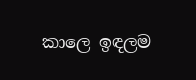කාලෙ ඉඳලම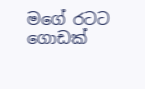මගේ රටට ගොඩක්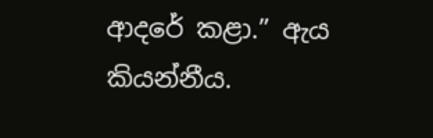ආදරේ කළා.” ඇය කියන්නීය.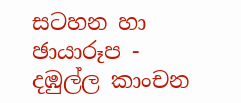සටහන හා ඡායාරූප -
දඹුල්ල කාංචන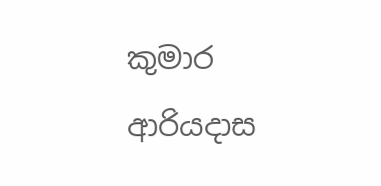කුමාර ආරියද‌ාස